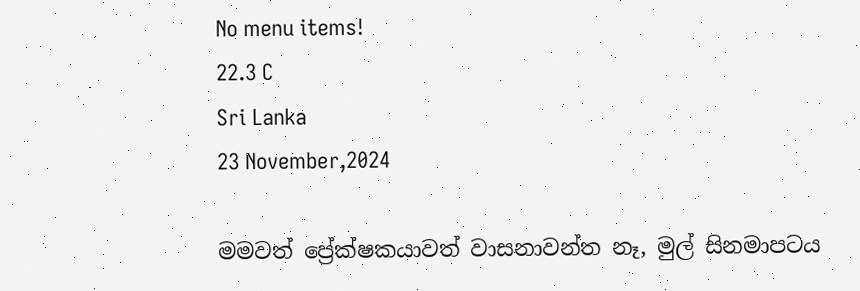No menu items!
22.3 C
Sri Lanka
23 November,2024

මමවත් ප්‍රේක්ෂකයාවත් වාසනාවන්ත නෑ, මුල් සිනමාපටය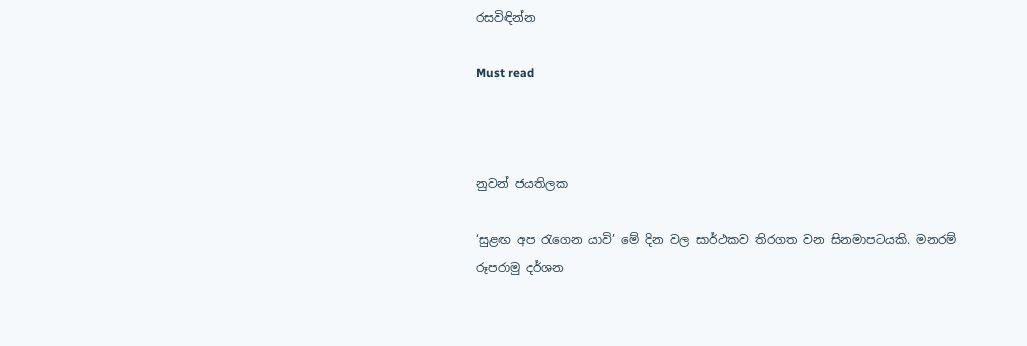රසවිඳින්න

Must read



නුවන් ජයතිලක

‘සුළඟ අප රැගෙන යාවි’ මේ දින වල සාර්ථකව තිරගත වන සිනමාපටයකි. මනරම් රූපරාමු දර්ශන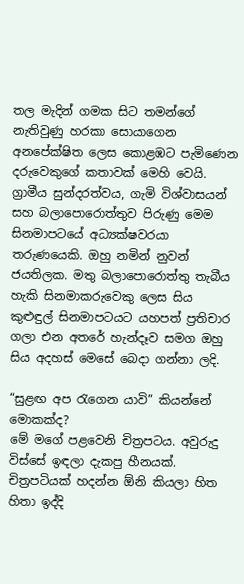තල මැදින් ගමක සිට තමන්ගේ නැතිවුණු හරකා සොයාගෙන අනපේක්ෂිත ලෙස කොළඹට පැමිණෙන දරුවෙකුගේ කතාවක් මෙහි වෙයි. ග්‍රාමීය සුන්දරත්වය, ගැමි විශ්වාසයන් සහ බලාපොරොත්තුව පිරුණු මෙම සිනමාපටයේ අධ්‍යක්ෂවරයා තරුණයෙකි. ඔහු නමින් නුවන් ජයතිලක. මතු බලාපොරොත්තු තැබීය හැකි සිනමාකරුවෙකු ලෙස සිය කුළුඳුල් සිනමාපටයට යහපත් ප්‍රතිචාර ගලා එන අතරේ හැන්දෑව සමග ඔහු සිය අදහස් මෙසේ බෙදා ගන්නා ලදි.

“සුළඟ අප රැගෙන යාවි” කියන්නේ මොකක්ද?
මේ මගේ පළවෙනි චිත්‍රපටය. අවුරුදු විස්සේ ඉඳලා දැකපු හීනයක්. චිත්‍රපටියක් හදන්න ඕනි කියලා හිත හිතා ඉද්දි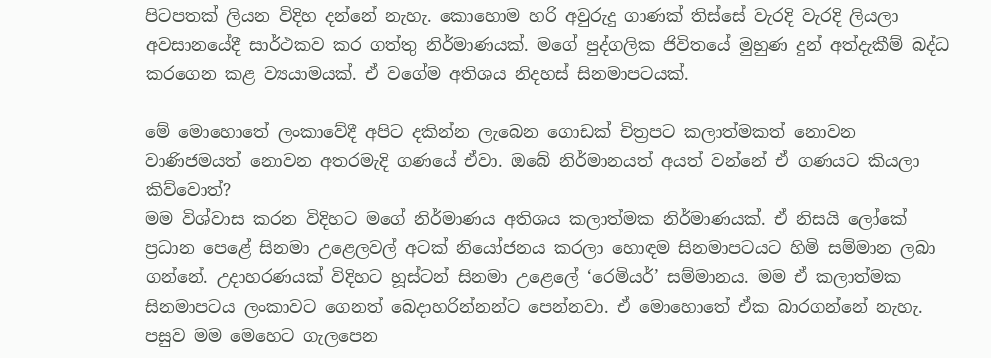පිටපතක් ලියන විදිහ දන්නේ නැහැ. කොහොම හරි අවුරුදු ගාණක් තිස්සේ වැරදි වැරදි ලියලා අවසානයේදී සාර්ථකව කර ගත්තු නිර්මාණයක්. මගේ පුද්ගලික ජිවිතයේ මුහුණ දුන් අත්දැකීම් බද්ධ කරගෙන කළ ව්‍යයාමයක්. ඒ වගේම අතිශය නිදහස් සිනමාපටයක්.

මේ මොහොතේ ලංකාවේදී අපිට දකින්න ලැබෙන ගොඩක් චිත්‍රපට කලාත්මකත් නොවන වාණිජමයත් නොවන අතරමැදි ගණයේ ඒවා. ඔබේ නිර්මානයත් අයත් වන්නේ ඒ ගණයට කියලා කිව්වොත්?
මම විශ්වාස කරන විදිහට මගේ නිර්මාණය අතිශය කලාත්මක නිර්මාණයක්. ඒ නිසයි ලෝකේ ප්‍රධාන පෙළේ සිනමා උළෙලවල් අටක් නියෝජනය කරලා හොඳම සිනමාපටයට හිමි සම්මාන ලබා ගන්නේ. උදාහරණයක් විදිහට හූස්ටන් සිනමා උළෙලේ ‘රෙමියර්’ සම්මානය. මම ඒ කලාත්මක සිනමාපටය ලංකාවට ගෙනත් බෙදාහරින්නන්ට පෙන්නවා. ඒ මොහොතේ ඒක බාරගන්නේ නැහැ. පසුව මම මෙහෙට ගැලපෙන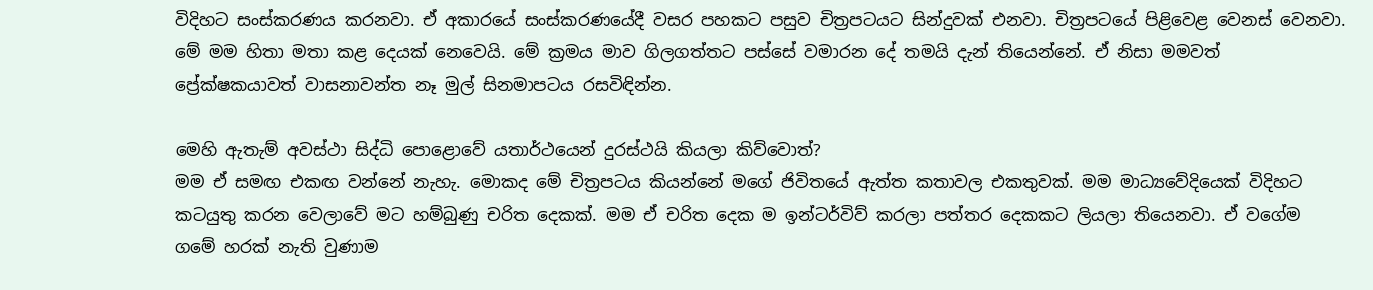විදිහට සංස්කරණය කරනවා. ඒ අකාරයේ සංස්කරණයේදී වසර පහකට පසුව චිත්‍රපටයට සින්දුවක් එනවා. චිත්‍රපටයේ පිළිවෙළ වෙනස් වෙනවා. මේ මම හිතා මතා කළ දෙයක් නෙවෙයි. මේ ක්‍රමය මාව ගිලගත්තට පස්සේ වමාරන දේ තමයි දැන් තියෙන්නේ. ඒ නිසා මමවත් ප්‍රේක්ෂකයාවත් වාසනාවන්ත නෑ මුල් සිනමාපටය රසවිඳින්න.

මෙහි ඇතැම් අවස්ථා සිද්ධි පොළොවේ යතාර්ථයෙන් දුරස්ථයි කියලා කිව්වොත්?
මම ඒ සමඟ එකඟ වන්නේ නැහැ. මොකද මේ චිත්‍රපටය කියන්නේ මගේ ජිවිතයේ ඇත්ත කතාවල එකතුවක්. මම මාධ්‍යවේදියෙක් විදිහට කටයුතු කරන වෙලාවේ මට හම්බුණු චරිත දෙකක්. මම ඒ චරිත දෙක ම ඉන්ටර්විව් කරලා පත්තර දෙකකට ලියලා තියෙනවා. ඒ වගේම ගමේ හරක් නැති වුණාම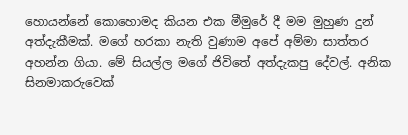හොයන්නේ කොහොමද කියන එක මීමුරේ දී මම මුහුණ දුන් අත්දැකීමක්. මගේ හරකා නැති වුණාම අපේ අම්මා සාත්තර අහන්න ගියා. මේ සියල්ල මගේ ජිවිතේ අත්දැකපු දේවල්. අනික සිනමාකරුවෙක්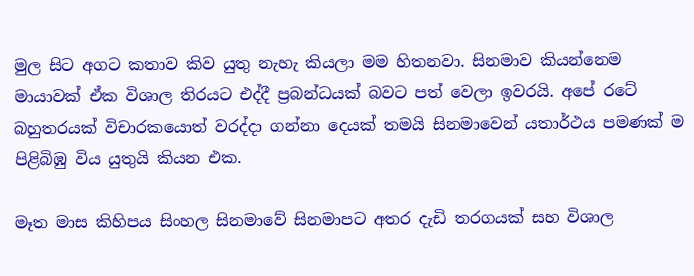මුල සිට අගට කතාව කිව යුතු නැහැ කියලා මම හිතනවා. සිනමාව කියන්නෙම මායාවක් ඒක විශාල තිරයට එද්දී ප්‍රබන්ධයක් බවට පත් වෙලා ඉවරයි. අපේ රටේ බහුතරයක් විචාරකයොත් වරද්දා ගන්නා දෙයක් තමයි සිනමාවෙන් යතාර්ථය පමණක් ම පිළිබිඹු විය යුතුයි කියන එක.

මෑත මාස කිහිපය සිංහල සිනමාවේ සිනමාපට අතර දැඩි තරගයක් සහ විශාල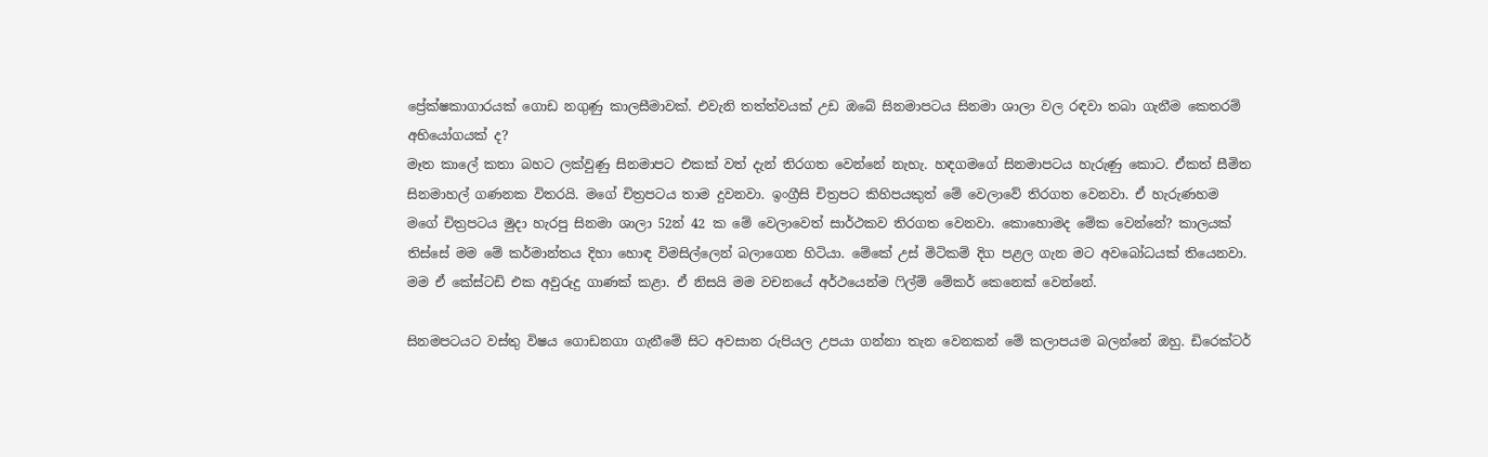ප්‍රේක්ෂකාගාරයක් ගොඩ නගුණු කාලසීමාවක්. එවැනි තත්ත්වයක් උඩ ඔබේ සිනමාපටය සිනමා ශාලා වල රඳවා තබා ගැනීම කෙතරම් අභියෝගයක් ද?
මෑත කාලේ කතා බහට ලක්වුණු සිනමාපට එකක් වත් දැන් තිරගත වෙන්නේ නැහැ. හඳගමගේ සිනමාපටය හැරුණු කොට. ඒකත් සීමිත සිනමාහල් ගණනක විතරයි. මගේ චිත්‍රපටය තාම දුවනවා. ඉංග්‍රීසි චිත්‍රපට කිහිපයකුත් මේ වෙලාවේ තිරගත වෙනවා. ඒ හැරුණහම මගේ චිත්‍රපටය මුදා හැරපු සිනමා ශාලා 52න් 42 ක මේ වෙලාවෙත් සාර්ථකව තිරගත වෙනවා. කොහොමද මේක වෙන්නේ? කාලයක් තිස්සේ මම මේ කර්මාන්තය දිහා හොඳ විමසිල්ලෙන් බලාගෙන හිටියා. මේකේ උස් මිටිකම් දිග පළල ගැන මට අවබෝධයක් තියෙනවා. මම ඒ කේස්ටඩි එක අවුරුදු ගාණක් කළා. ඒ නිසයි මම වචනයේ අර්ථයෙන්ම ෆිල්ම් මේකර් කෙනෙක් වෙන්නේ.

සිනමපටයට වස්තු විෂය ගොඩනගා ගැනීමේ සිට අවසාන රුපියල උපයා ගන්නා තැන වෙනකන් මේ කලාපයම බලන්නේ ඔහු. ඩිරෙක්ටර්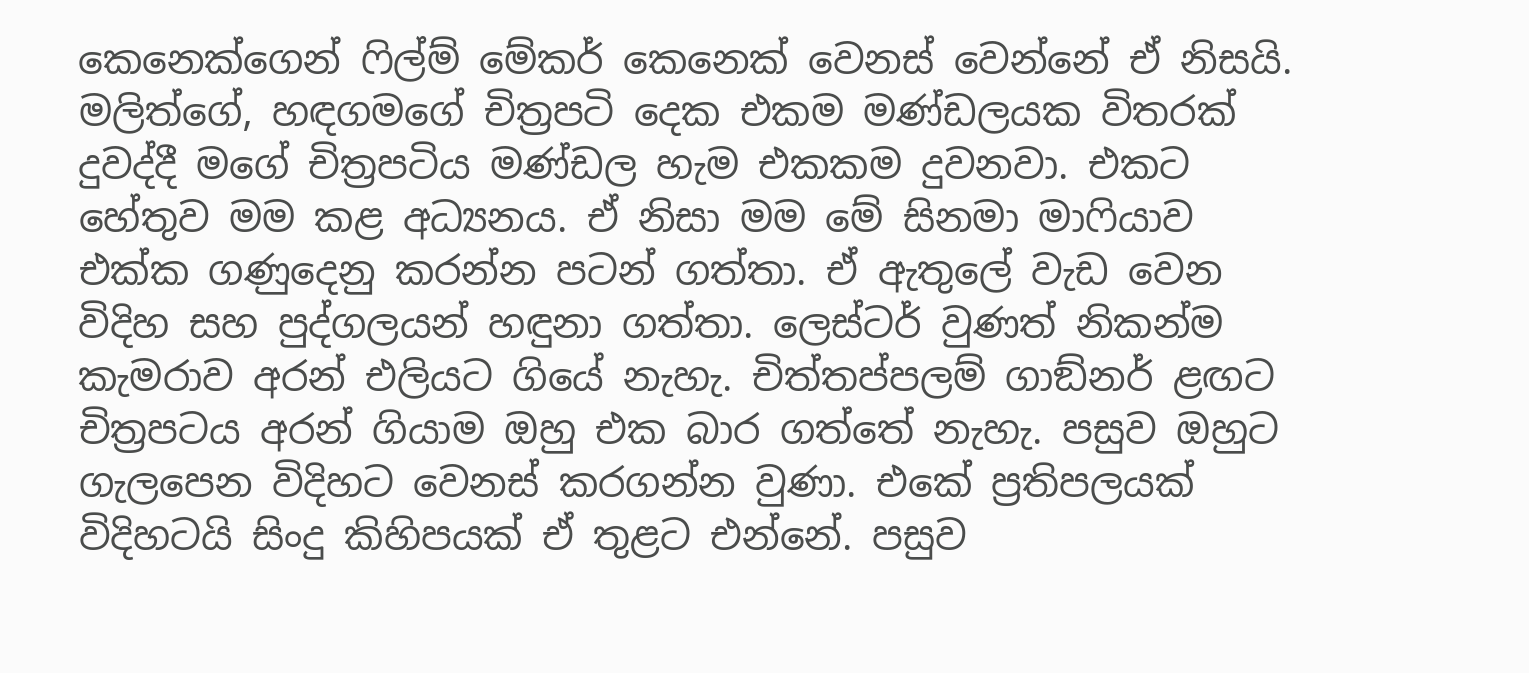කෙනෙක්ගෙන් ෆිල්ම් මේකර් කෙනෙක් වෙනස් වෙන්නේ ඒ නිසයි. මලිත්ගේ, හඳගමගේ චිත්‍රපටි දෙක එකම මණ්ඩලයක විතරක් දුවද්දී මගේ චිත්‍රපටිය මණ්ඩල හැම එකකම දුවනවා. එකට හේතුව මම කළ අධ්‍යනය. ඒ නිසා මම මේ සිනමා මාෆියාව එක්ක ගණුදෙනු කරන්න පටන් ගත්තා. ඒ ඇතුලේ වැඩ වෙන විදිහ සහ පුද්ගලයන් හඳුනා ගත්තා. ලෙස්ටර් වුණත් නිකන්ම කැමරාව අරන් එලියට ගියේ නැහැ. චිත්තප්පලම් ගාඞ්නර් ළඟට චිත්‍රපටය අරන් ගියාම ඔහු එක බාර ගත්තේ නැහැ. පසුව ඔහුට ගැලපෙන විදිහට වෙනස් කරගන්න වුණා. එකේ ප්‍රතිපලයක් විදිහටයි සිංදු කිහිපයක් ඒ තුළට එන්නේ. පසුව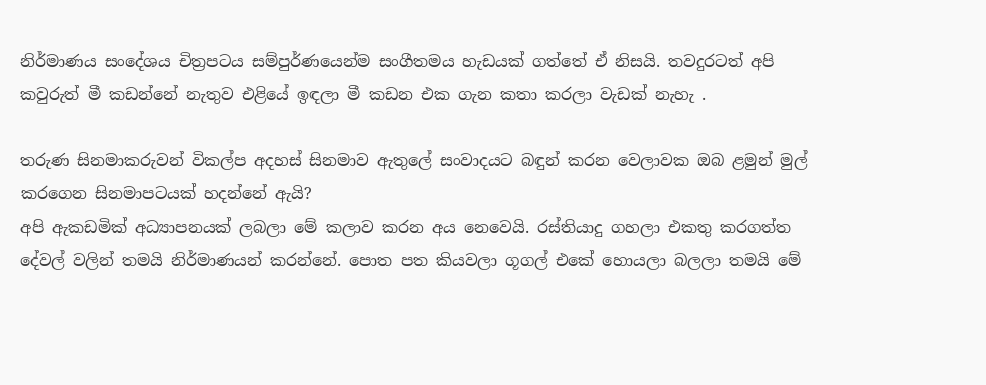නිර්මාණය සංදේශය චිත්‍රපටය සම්පුර්ණයෙන්ම සංගීතමය හැඩයක් ගත්තේ ඒ නිසයි. තවදුරටත් අපි කවුරුත් මී කඩන්නේ නැතුව එළියේ ඉඳලා මී කඩන එක ගැන කතා කරලා වැඩක් නැහැ .

තරුණ සිනමාකරුවන් විකල්ප අදහස් සිනමාව ඇතුලේ සංවාදයට බඳුන් කරන වෙලාවක ඔබ ළමුන් මුල් කරගෙන සිනමාපටයක් හදන්නේ ඇයි?
අපි ඇකඩමික් අධ්‍යාපනයක් ලබලා මේ කලාව කරන අය නෙවෙයි. රස්තියාදු ගහලා එකතු කරගත්ත දේවල් වලින් තමයි නිර්මාණයන් කරන්නේ. පොත පත කියවලා ගූගල් එකේ හොයලා බලලා තමයි මේ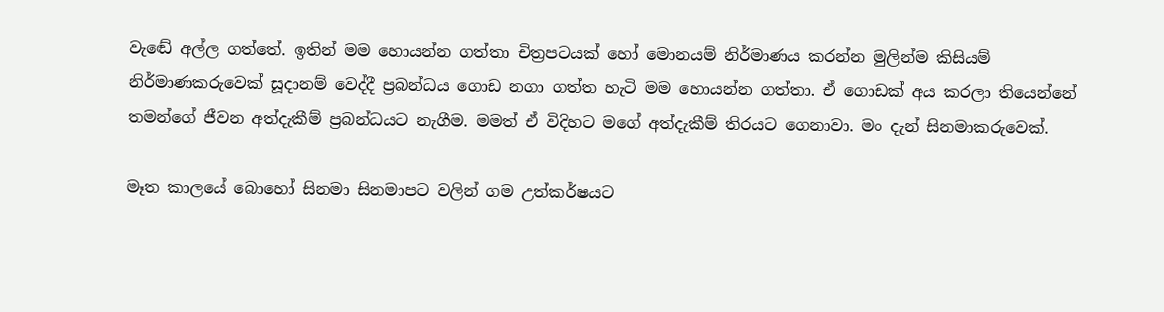වැඬේ අල්ල ගත්තේ. ඉතින් මම හොයන්න ගත්තා චිත්‍රපටයක් හෝ මොනයම් නිර්මාණය කරන්න මුලින්ම කිසියම් නිර්මාණකරුවෙක් සූදානම් වෙද්දී ප්‍රබන්ධය ගොඩ නගා ගත්ත හැටි මම හොයන්න ගත්තා. ඒ ගොඩක් අය කරලා තියෙන්නේ තමන්ගේ ජීවන අත්දැකීම් ප්‍රබන්ධයට නැගීම. මමත් ඒ විදිහට මගේ අත්දැකීම් තිරයට ගෙනාවා. මං දැන් සිනමාකරුවෙක්.

මෑත කාලයේ බොහෝ සිනමා සිනමාපට වලින් ගම උත්කර්ෂයට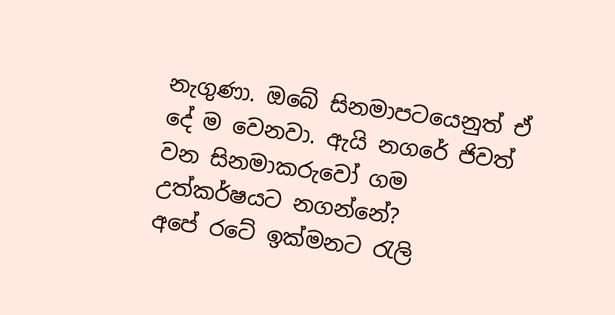නැගුණා. ඔබේ සිනමාපටයෙනුත් ඒ දේ ම වෙනවා. ඇයි නගරේ ජිවත් වන සිනමාකරුවෝ ගම උත්කර්ෂයට නගන්නේ?
අපේ රටේ ඉක්මනට රැලි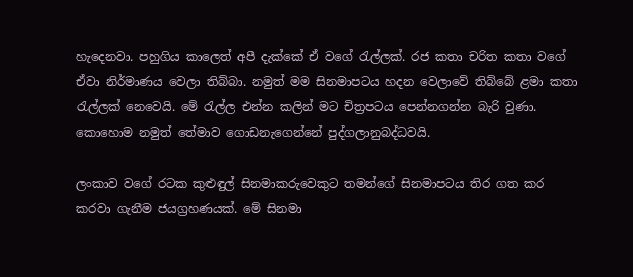හැදෙනවා. පහුගිය කාලෙත් අපී දැක්කේ ඒ වගේ රැල්ලක්. රජ කතා චරිත කතා වගේ ඒවා නිර්මාණය වෙලා තිබ්බා. නමුත් මම සිනමාපටය හදන වෙලාවේ තිබ්බේ ළමා කතා රැල්ලක් නෙවෙයි. මේ රැල්ල එන්න කලින් මට චිත්‍රපටය පෙන්නගන්න බැරි වුණා. කොහොම නමුත් තේමාව ගොඩනැගෙන්නේ පුද්ගලානුබද්ධවයි.

ලංකාව වගේ රටක කුළුඳුල් සිනමාකරුවෙකුට තමන්ගේ සිනමාපටය තිර ගත කර කරවා ගැනීම ජයග්‍රහණයක්. මේ සිනමා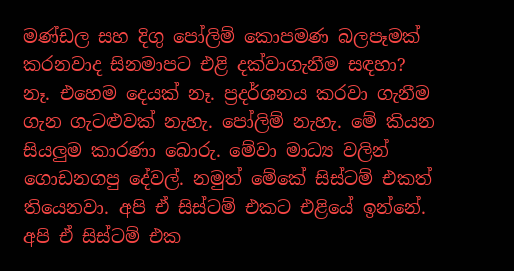මණ්ඩල සහ දිගු පෝලිම් කොපමණ බලපෑමක් කරනවාද සිනමාපට එළි දක්වාගැනීම සඳහා?
නෑ. එහෙම දෙයක් නෑ. ප්‍රදර්ශනය කරවා ගැනීම ගැන ගැටළුවක් නැහැ. පෝලිම් නැහැ. මේ කියන සියලුම කාරණා බොරු. මේවා මාධ්‍ය වලින්
ගොඩනගපු දේවල්. නමුත් මේකේ සිස්ටම් එකත් තියෙනවා. අපි ඒ සිස්ටම් එකට එළියේ ඉන්නේ. අපි ඒ සිස්ටම් එක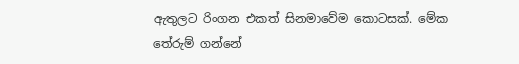ඇතුලට රිංගන එකත් සිනමාවේම කොටසක්. මේක තේරුම් ගන්නේ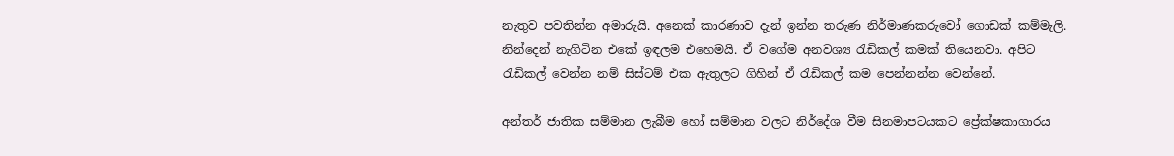නැතුව පවතින්න අමාරුයි. අනෙක් කාරණාව දැන් ඉන්න තරුණ නිර්මාණකරුවෝ ගොඩක් කම්මැලි. නින්දෙන් නැගිටින එකේ ඉඳලම එහෙමයි. ඒ වගේම අනවශ්‍ය රැඩිකල් කමක් තියෙනවා. අපිට රැඩිකල් වෙන්න නම් සිස්ටම් එක ඇතුලට ගිහින් ඒ රැඩිකල් කම පෙන්නන්න වෙන්නේ.

අන්තර් ජාතික සම්මාන ලැබීම හෝ සම්මාන වලට නිර්දේශ වීම සිනමාපටයකට ප්‍රේක්ෂකාගාරය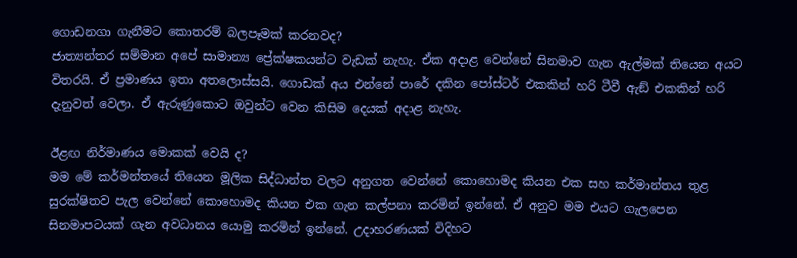ගොඩනගා ගැනීමට කොතරම් බලපෑමක් කරනවද?
ජාත්‍යන්තර සම්මාන අපේ සාමාන්‍ය ප්‍රේක්ෂකයන්ට වැඩක් නැහැ. ඒක අදාළ වෙන්නේ සිනමාව ගැන ඇල්මක් තියෙන අයට විතරයි. ඒ ප්‍රමාණය ඉතා අතලොස්සයි. ගොඩක් අය එන්නේ පාරේ දකින පෝස්ටර් එකකින් හරි ටීවී ඇඞ් එකකින් හරි දැනුවත් වෙලා. ඒ ඇරුණුකොට ඔවුන්ට වෙන කිසිම දෙයක් අදාළ නැහැ.

ඊළඟ නිර්මාණය මොකක් වෙයි ද?
මම මේ කර්මන්තයේ තියෙන මූලික සිද්ධාන්ත වලට අනුගත වෙන්නේ කොහොමද කියන එක සහ කර්මාන්තය තුළ සුරක්ෂිතව පැල වෙන්නේ කොහොමද කියන එක ගැන කල්පනා කරමින් ඉන්නේ. ඒ අනුව මම එයට ගැලපෙන සිනමාපටයක් ගැන අවධානය යොමු කරමින් ඉන්නේ. උදාහරණයක් විදිහට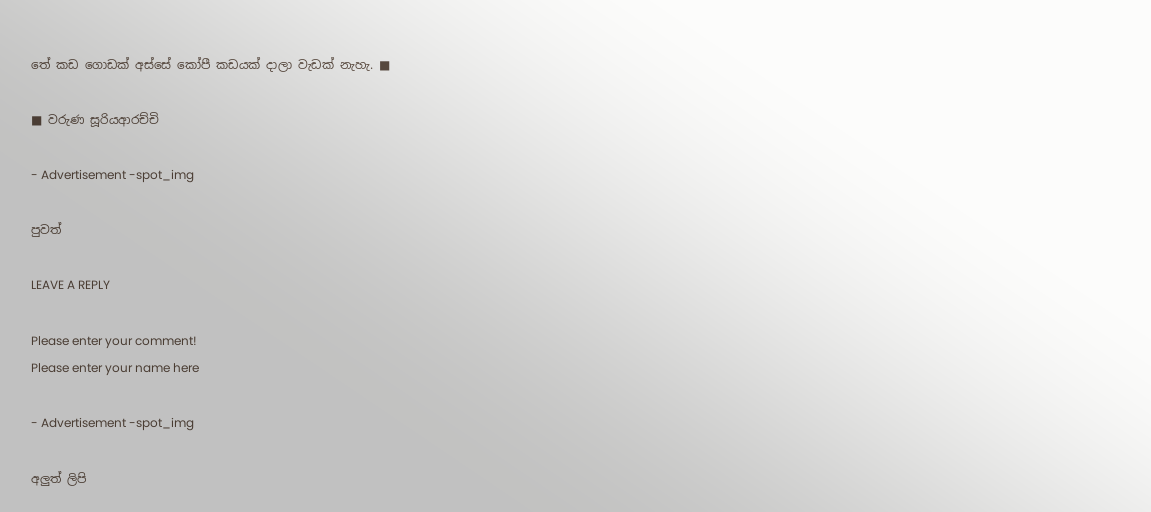තේ කඩ ගොඩක් අස්සේ කෝපී කඩයක් දාලා වැඩක් නැහැ. ■

■ වරුණ සූරියආරච්චි

- Advertisement -spot_img

පුවත්

LEAVE A REPLY

Please enter your comment!
Please enter your name here

- Advertisement -spot_img

අලුත් ලිපි